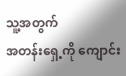သူ့အတွက်
အတန်းရှေ့ကို ကျောင်း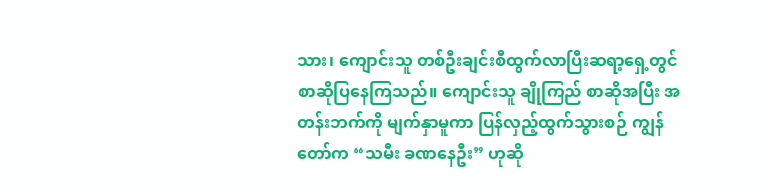သား၊ ကျောင်းသူ တစ်ဦးချင်းစီထွက်လာပြီးဆရာ့ရှေ့တွင် စာဆိုပြနေကြသည်။ ကျောင်းသူ ချိုကြည် စာဆိုအပြီး အတန်းဘက်ကို မျက်နှာမူကာ ပြန်လှည့်ထွက်သွားစဉ် ကျွန်တော်က “သမီး ခဏနေဦး” ဟုဆို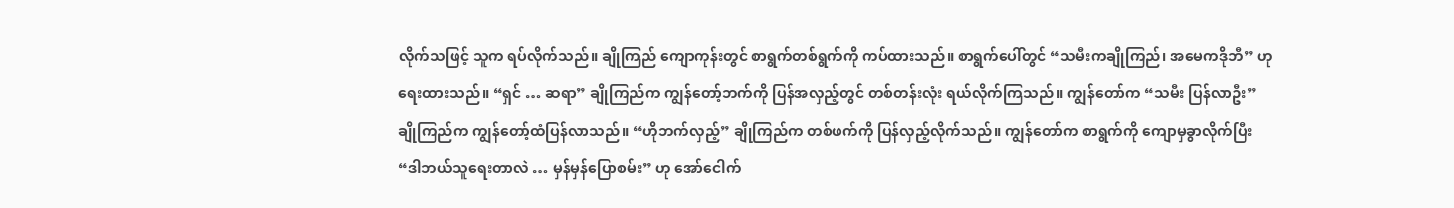လိုက်သဖြင့် သူက ရပ်လိုက်သည်။ ချိုကြည် ကျောကုန်းတွင် စာရွက်တစ်ရွက်ကို ကပ်ထားသည်။ စာရွက်ပေါ်တွင် “သမီးကချိုကြည်၊ အမေကဒိုဘီ” ဟုရေးထားသည်။ “ရှင် … ဆရာ” ချိုကြည်က ကျွန်တော့်ဘက်ကို ပြန်အလှည့်တွင် တစ်တန်းလုံး ရယ်လိုက်ကြသည်။ ကျွန်တော်က “သမီး ပြန်လာဦး” ချိုကြည်က ကျွန်တော့်ထံပြန်လာသည်။ “ဟိုဘက်လှည့်” ချိုကြည်က တစ်ဖက်ကို ပြန်လှည့်လိုက်သည်။ ကျွန်တော်က စာရွက်ကို ကျောမှခွာလိုက်ပြီး “ဒါဘယ်သူရေးတာလဲ … မှန်မှန်ပြောစမ်း” ဟု အော်ငေါက်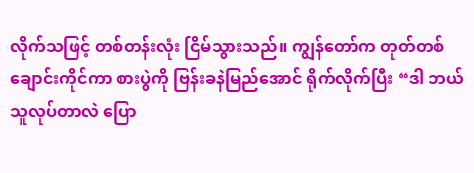လိုက်သဖြင့် တစ်တန်းလုံး ငြိမ်သွားသည်။ ကျွန်တော်က တုတ်တစ်ချောင်းကိုင်ကာ စားပွဲကို ဗြန်းခနဲမြည်အောင် ရိုက်လိုက်ပြီး “ဒါ ဘယ်သူလုပ်တာလဲ ပြော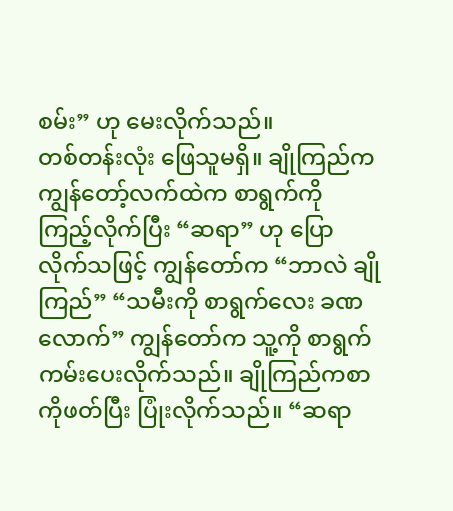စမ်း” ဟု မေးလိုက်သည်။
တစ်တန်းလုံး ဖြေသူမရှိ။ ချိုကြည်က ကျွန်တော့်လက်ထဲက စာရွက်ကို ကြည့်လိုက်ပြီး “ဆရာ” ဟု ပြောလိုက်သဖြင့် ကျွန်တော်က “ဘာလဲ ချိုကြည်” “သမီးကို စာရွက်လေး ခဏလောက်” ကျွန်တော်က သူ့ကို စာရွက်ကမ်းပေးလိုက်သည်။ ချိုကြည်ကစာကိုဖတ်ပြီး ပြုံးလိုက်သည်။ “ဆရာ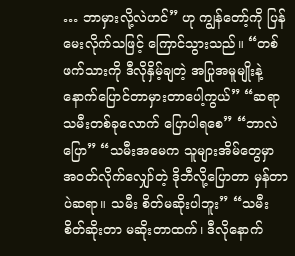… ဘာမှားလို့လဲဟင်” ဟု ကျွန်တော့်ကို ပြန်မေးလိုက်သဖြင့် ကြောင်သွားသည်။ “တစ်ဖက်သားကို ဒီလိုနှိမ့်ချတဲ့ အပြုအမူမျိုးနဲ့ နောက်ပြောင်တာမှားတာပေါ့ကွယ်” “ဆရာ သမီးတစ်ခုလောက် ပြောပါရစေ” “ဘာလဲ ပြော” “သမီးအမေက သူများအိမ်တွေမှာ အဝတ်လိုက်လျှော်တဲ့ ဒိုဘီလို့ပြောတာ မှန်တာပဲဆရာ။ သမီး စိတ်မဆိုးပါဘူး” “သမီး စိတ်ဆိုးတာ မဆိုးတာထက်၊ ဒီလိုနောက်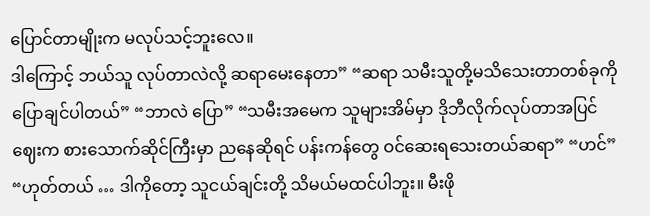ပြောင်တာမျိုးက မလုပ်သင့်ဘူးလေ။
ဒါကြောင့် ဘယ်သူ လုပ်တာလဲလို့ ဆရာမေးနေတာ” “ဆရာ သမီးသူတို့မသိသေးတာတစ်ခုကိုပြောချင်ပါတယ်” “ဘာလဲ ပြော” “သမီးအမေက သူများအိမ်မှာ ဒိုဘီလိုက်လုပ်တာအပြင် ဈေးက စားသောက်ဆိုင်ကြီးမှာ ညနေဆိုရင် ပန်းကန်တွေ ဝင်ဆေးရသေးတယ်ဆရာ” “ဟင်” “ဟုတ်တယ် … ဒါကိုတော့ သူငယ်ချင်းတို့ သိမယ်မထင်ပါဘူး။ မီးဖို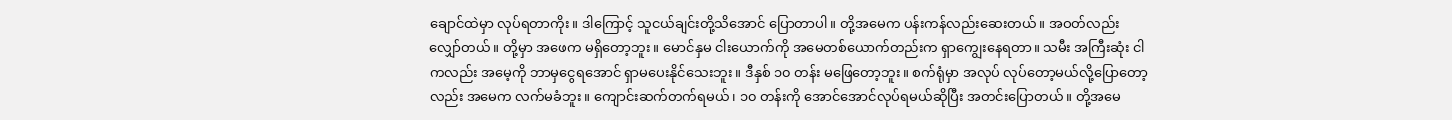ချောင်ထဲမှာ လုပ်ရတာကိုး။ ဒါကြောင့် သူငယ်ချင်းတို့သိအောင် ပြောတာပါ။ တို့အမေက ပန်းကန်လည်းဆေးတယ်။ အဝတ်လည်းလျှော်တယ်။ တို့မှာ အဖေက မရှိတော့ဘူး။ မောင်နှမ ငါးယောက်ကို အမေတစ်ယောက်တည်းက ရှာကျွေးနေရတာ။ သမီး အကြီးဆုံး ငါကလည်း အမေ့ကို ဘာမှငွေရအောင် ရှာမပေးနိုင်သေးဘူး။ ဒီနှစ် ၁၀ တန်း မဖြေတော့ဘူး။ စက်ရုံမှာ အလုပ် လုပ်တော့မယ်လို့ပြောတော့လည်း အမေက လက်မခံဘူး။ ကျောင်းဆက်တက်ရမယ်၊ ၁၀ တန်းကို အောင်အောင်လုပ်ရမယ်ဆိုပြီး အတင်းပြောတယ်။ တို့အမေ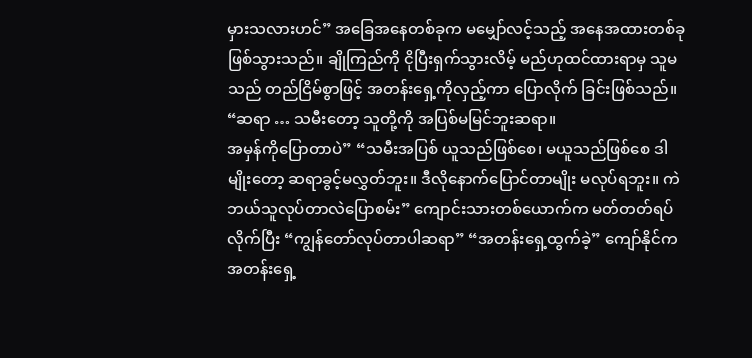မှားသလားဟင်” အခြေအနေတစ်ခုက မမျှော်လင့်သည့် အနေအထားတစ်ခုဖြစ်သွားသည်။ ချိုကြည်ကို ငိုပြီးရှက်သွားလိမ့် မည်ဟုထင်ထားရာမှ သူမသည် တည်ငြိမ်စွာဖြင့် အတန်းရှေ့ကိုလှည့်ကာ ပြောလိုက် ခြင်းဖြစ်သည်။ “ဆရာ … သမီးတော့ သူတို့ကို အပြစ်မမြင်ဘူးဆရာ။
အမှန်ကိုပြောတာပဲ” “သမီးအပြစ် ယူသည်ဖြစ်စေ၊ မယူသည်ဖြစ်စေ ဒါမျိုးတော့ ဆရာခွင့်မလွှတ်ဘူး။ ဒီလိုနောက်ပြောင်တာမျိုး မလုပ်ရဘူး။ ကဲ ဘယ်သူလုပ်တာလဲပြောစမ်း” ကျောင်းသားတစ်ယောက်က မတ်တတ်ရပ်လိုက်ပြီး “ကျွန်တော်လုပ်တာပါဆရာ” “အတန်းရှေ့ထွက်ခဲ့” ကျော်နိုင်က အတန်းရှေ့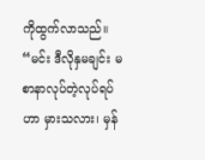ကိုထွက်လာသည်။ “မင်း ဒီလိုနှမချင်း မစာနာလုပ်တဲ့လုပ်ရပ်ဟာ မှားသလား၊ မှန်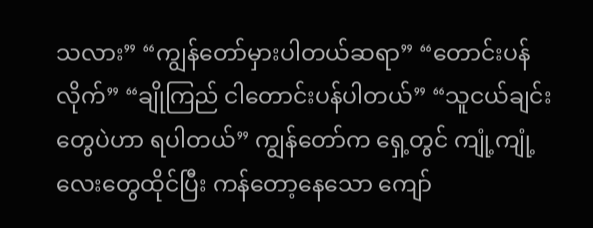သလား” “ကျွန်တော်မှားပါတယ်ဆရာ” “တောင်းပန်လိုက်” “ချိုကြည် ငါတောင်းပန်ပါတယ်” “သူငယ်ချင်းတွေပဲဟာ ရပါတယ်” ကျွန်တော်က ရှေ့တွင် ကျုံ့ကျုံ့လေးတွေထိုင်ပြီး ကန်တော့နေသော ကျော်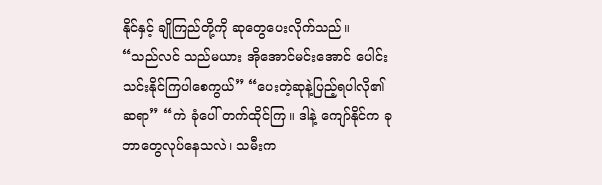နိုင်နှင့် ချိုကြည်တို့ကို ဆုတွေပေးလိုက်သည်။
“သည်လင် သည်မယား အိုအောင်မင်းအောင် ပေါင်းသင်းနိုင်ကြပါစေကွယ်” “ပေးတဲ့ဆုနဲ့ပြည့်ရပါလို၏ဆရာ” “ကဲ ခုံပေါ် တက်ထိုင်ကြ။ ဒါနဲ့ ကျော်နိုင်က ခု ဘာတွေလုပ်နေသလဲ၊ သမီးက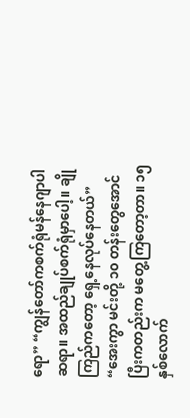ရော” “ကျွန်တော်ကစက်ရုံမန်နေဂျာပါဆရာ။ အထည်ချုပ်စက်ရုံမှာပေါ့။ ချိုကြည်ကတော့ ရှေ့နေလုပ်နေတယ်” “အေးကွာ မင်းတို့ ၁၀ တန်းတွေအောင်ပြီးကတည်းက မတွေ့ကြတော့တာ။ ၁၅ နှစ်လောက်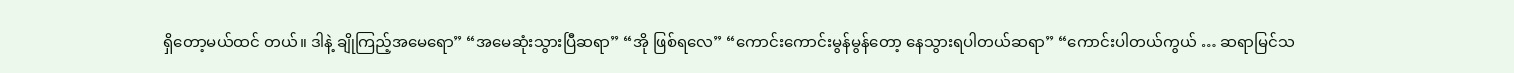ရှိတော့မယ်ထင် တယ်။ ဒါနဲ့ ချိုကြည့်အမေရော” “အမေဆုံးသွားပြီဆရာ” “အို ဖြစ်ရလေ” “ကောင်းကောင်းမွန်မွန်တော့ နေသွားရပါတယ်ဆရာ” “ကောင်းပါတယ်ကွယ် … ဆရာမြင်သ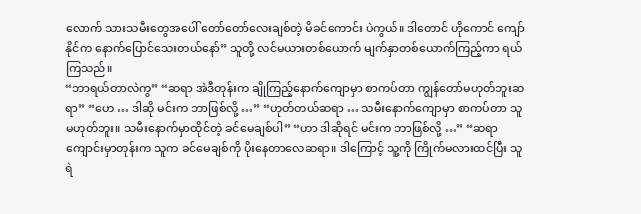လောက် သားသမီးတွေအပေါ် တော်တော်လေးချစ်တဲ့ မိခင်ကောင်း ပဲကွယ်။ ဒါတောင် ဟိုကောင် ကျော်နိုင်က နောက်ပြောင်သေးတယ်နော်” သူတို့ လင်မယားတစ်ယောက် မျက်နှာတစ်ယောက်ကြည့်ကာ ရယ်ကြသည်။
“ဘာရယ်တာလဲကွ” “ဆရာ အဲဒီတုန်းက ချိုကြည့်နောက်ကျောမှာ စာကပ်တာ ကျွန်တော်မဟုတ်ဘူးဆရာ” “ဟေ … ဒါဆို မင်းက ဘာဖြစ်လို့ …” “ဟုတ်တယ်ဆရာ … သမီးနောက်ကျောမှာ စာကပ်တာ သူမဟုတ်ဘူး။ သမီးနောက်မှာထိုင်တဲ့ ခင်မေချစ်ပါ” “ဟာ ဒါဆိုရင် မင်းက ဘာဖြစ်လို့ …” “ဆရာ ကျောင်းမှာတုန်းက သူက ခင်မေချစ်ကို ပိုးနေတာလေဆရာ။ ဒါကြောင့် သူ့ကို ကြိုက်မလားထင်ပြီး သူရဲ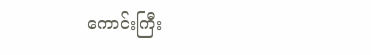ကောင်းကြီး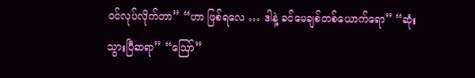ဝင်လုပ်လိုက်တာ” “ဟာ ဖြစ်ရလေ … ဒါနဲ့ ခင်မေချစ်တစ်ယောက်ရော” “ဆုံးသွားပြီဆရာ” “ဪ”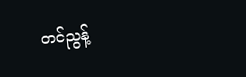တင်ညွန့်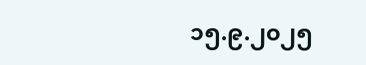၁၅.၉.၂၀၂၅